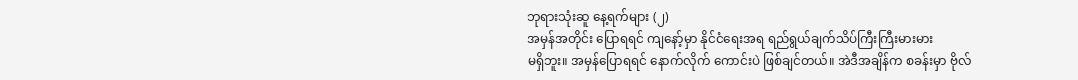ဘုရားသုံးဆူ နေ့ရက်များ (၂)
အမှန်အတိုင်း ပြောရရင် ကျနော့်မှာ နိုင်ငံရေးအရ ရည်ရွယ်ချက်သိပ်ကြီးကြီးမားမား
မရှိဘူး။ အမှန်ပြောရရင် နောက်လိုက် ကောင်းပဲ ဖြစ်ချင်တယ်။ အဲဒီအချိန်က စခန်းမှာ ဗိုလ်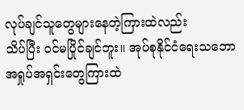လုပ်ချင်သူတွေများနေတဲ့ကြားထဲလည်း
သိပ်ပြီး ဝင်မပြိုင်ချင်ဘူး။ အုပ်စုနိုင်ငံရေးသဘော အရှုပ်အရှင်းတွေကြားထဲ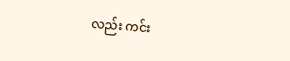လည်း ကင်း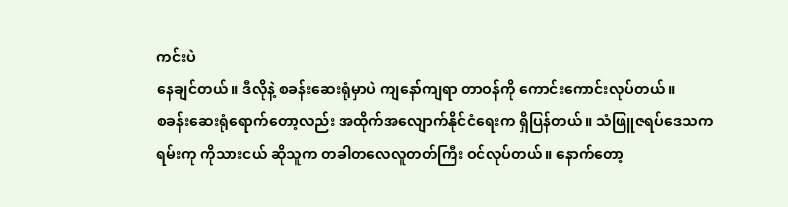ကင်းပဲ
နေချင်တယ်။ ဒီလိုနဲ့ စခန်းဆေးရုံမှာပဲ ကျနော်ကျရာ တာဝန်ကို ကောင်းကောင်းလုပ်တယ်။
စခန်းဆေးရုံရောက်တော့လည်း အထိုက်အလျောက်နိုင်ငံရေးက ရှိပြန်တယ်။ သံဖြူဇရပ်ဒေသက
ရမ်းကု ကိုသားငယ် ဆိုသူက တခါတလေလူတတ်ကြီး ဝင်လုပ်တယ်။ နောက်တော့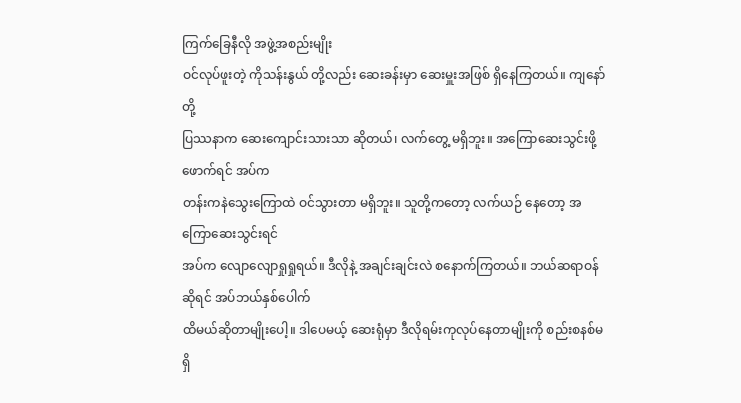ကြက်ခြေနီလို အဖွဲ့အစည်းမျိုး
ဝင်လုပ်ဖူးတဲ့ ကိုသန်းနွယ် တို့လည်း ဆေးခန်းမှာ ဆေးမှူးအဖြစ် ရှိနေကြတယ်။ ကျနော်တို့
ပြဿနာက ဆေးကျောင်းသားသာ ဆိုတယ်၊ လက်တွေ့ မရှိဘူး။ အကြောဆေးသွင်းဖို့ ဖောက်ရင် အပ်က
တန်းကနဲသွေးကြောထဲ ဝင်သွားတာ မရှိဘူး။ သူတို့ကတော့ လက်ယဉ် နေတော့ အကြောဆေးသွင်းရင်
အပ်က လျောလျောရှုရှုရယ်။ ဒီလိုနဲ့ အချင်းချင်းလဲ စနောက်ကြတယ်။ ဘယ်ဆရာဝန် ဆိုရင် အပ်ဘယ်နှစ်ပေါက်
ထိမယ်ဆိုတာမျိုးပေါ့။ ဒါပေမယ့် ဆေးရုံမှာ ဒီလိုရမ်းကုလုပ်နေတာမျိုးကို စည်းစနစ်မရှိ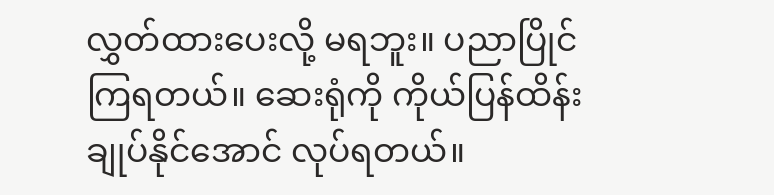လွှတ်ထားပေးလို့ မရဘူး။ ပညာပြိုင်ကြရတယ်။ ဆေးရုံကို ကိုယ်ပြန်ထိန်းချုပ်နိုင်အောင် လုပ်ရတယ်။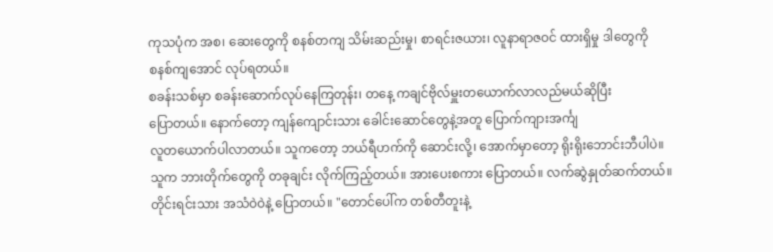ကုသပုံက အစ၊ ဆေးတွေကို စနစ်တကျ သိမ်းဆည်းမှု၊ စာရင်းဇယား၊ လူနာရာဇဝင် ထားရှိမှု ဒါတွေကို
စနစ်ကျအောင် လုပ်ရတယ်။
စခန်းသစ်မှာ စခန်းဆောက်လုပ်နေကြတုန်း၊ တနေ့ ကချင်ဗိုလ်မှူးတယောက်လာလည်မယ်ဆိုပြီး
ပြောတယ်။ နောက်တော့ ကျန်ကျောင်းသား ခေါင်းဆောင်တွေနဲ့အတူ ပြောက်ကျားအင်္ကျ
လူတယောက်ပါလာတယ်။ သူကတော့ ဘယ်ရီဟက်ကို ဆောင်းလို့၊ အောက်မှာတော့ ရိုးရိုးဘောင်းဘီပါပဲ။
သူက ဘားတိုက်တွေကို တခုချင်း လိုက်ကြည့်တယ်။ အားပေးစကား ပြောတယ်။ လက်ဆွဲနှုတ်ဆက်တယ်။
တိုင်းရင်းသား အသံဝဲဝဲနဲ့ ပြောတယ်။ "တောင်ပေါ်က တစ်တီတူးနဲ့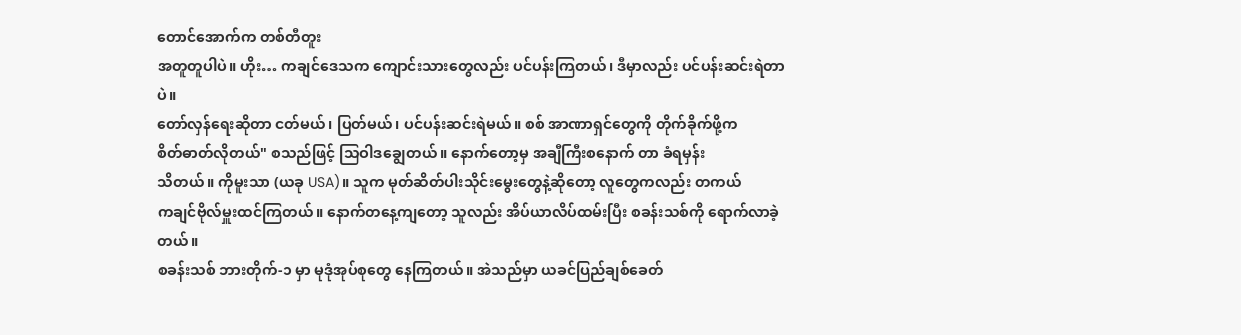တောင်အောက်က တစ်တီတူး
အတူတူပါပဲ။ ဟိုး… ကချင်ဒေသက ကျောင်းသားတွေလည်း ပင်ပန်းကြတယ်၊ ဒီမှာလည်း ပင်ပန်းဆင်းရဲတာပဲ။
တော်လှန်ရေးဆိုတာ ငတ်မယ်၊ ပြတ်မယ်၊ ပင်ပန်းဆင်းရဲမယ်။ စစ် အာဏာရှင်တွေကို တိုက်ခိုက်ဖို့က
စိတ်ဓာတ်လိုတယ်" စသည်ဖြင့် သြဝါဒချွေတယ်။ နောက်တော့မှ အချီကြီးစနောက် တာ ခံရမှန်း
သိတယ်။ ကိုမူးသာ (ယခု USA)။ သူက မုတ်ဆိတ်ပါးသိုင်းမွေးတွေနဲ့ဆိုတော့ လူတွေကလည်း တကယ်
ကချင်ဗိုလ်မှူးထင်ကြတယ်။ နောက်တနေ့ကျတော့ သူလည်း အိပ်ယာလိပ်ထမ်းပြီး စခန်းသစ်ကို ရောက်လာခဲ့တယ်။
စခန်းသစ် ဘားတိုက်-၁ မှာ မုဒုံအုပ်စုတွေ နေကြတယ်။ အဲသည်မှာ ယခင်ပြည်ချစ်ခေတ်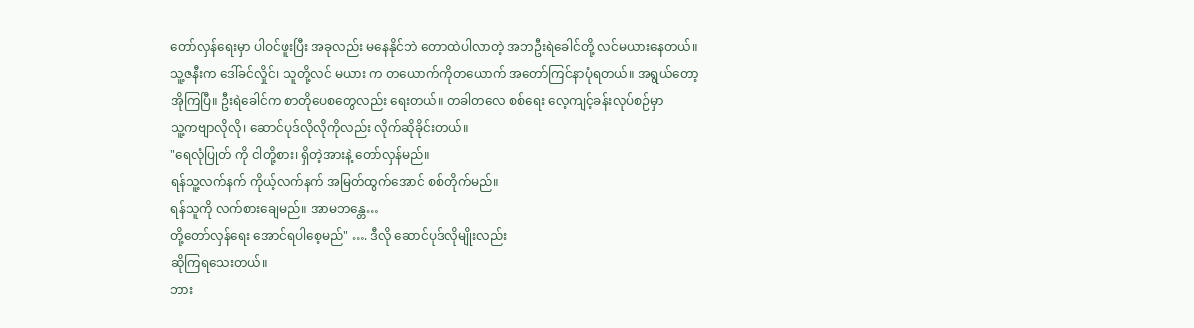တော်လှန်ရေးမှာ ပါဝင်ဖူးပြီး အခုလည်း မနေနိုင်ဘဲ တောထဲပါလာတဲ့ အဘဦးရဲခေါင်တို့ လင်မယားနေတယ်။
သူ့ဇနီးက ဒေါ်ခင်လှိုင်၊ သူတို့လင် မယား က တယောက်ကိုတယောက် အတော်ကြင်နာပုံရတယ်။ အရွယ်တော့
အိုကြပြီ။ ဦးရဲခေါင်က စာတိုပေစတွေလည်း ရေးတယ်။ တခါတလေ စစ်ရေး လေ့ကျင့်ခန်းလုပ်စဉ်မှာ
သူ့ကဗျာလိုလို၊ ဆောင်ပုဒ်လိုလိုကိုလည်း လိုက်ဆိုခိုင်းတယ်။
"ရေလုံပြုတ် ကို ငါတို့စား၊ ရှိတဲ့အားနဲ့ တော်လှန်မည်။
ရန်သူ့လက်နက် ကိုယ့်လက်နက် အမြတ်ထွက်အောင် စစ်တိုက်မည်။
ရန်သူကို လက်စားချေမည်။ အာမဘန္တေ…
တို့တော်လှန်ရေး အောင်ရပါစေ့မည်" …. ဒီလို ဆောင်ပုဒ်လိုမျိုးလည်း
ဆိုကြရသေးတယ်။
ဘား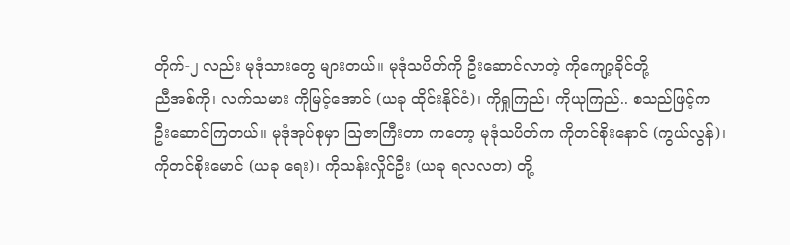တိုက်-၂ လည်း မုဒုံသားတွေ များတယ်။ မုဒုံသပိတ်ကို ဦးဆောင်လာတဲ့ ကိုကျော့ခိုင်တို့
ညီအစ်ကို၊ လက်သမား ကိုမြင့်အောင် (ယခု ထိုင်းနိုင်ငံ)၊ ကိုရှုကြည်၊ ကိုယုကြည်.. စသည်ဖြင့်က
ဦးဆောင်ကြတယ်။ မုဒုံအုပ်စုမှာ သြဇာကြီးတာ ကတော့ မုဒုံသပိတ်က ကိုတင်စိုးနောင် (ကွယ်လွန်)၊
ကိုတင်စိုးမောင် (ယခု ရေး)၊ ကိုသန်းလှိုင်ဦး (ယခု ရလလတ) တို့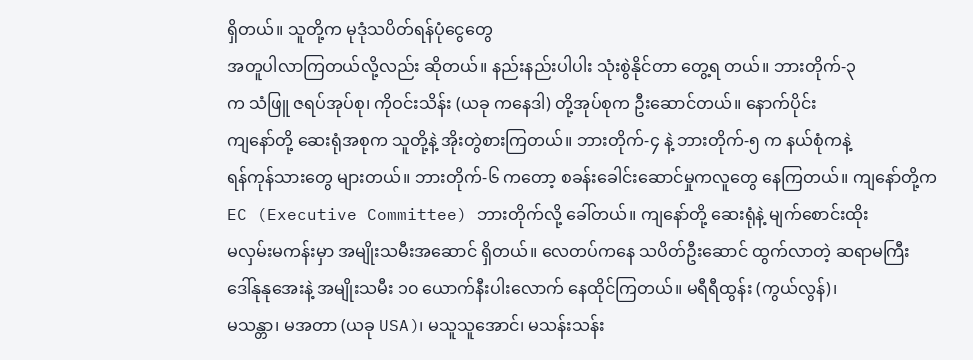ရှိတယ်။ သူတို့က မုဒုံသပိတ်ရန်ပုံငွေတွေ
အတူပါလာကြတယ်လို့လည်း ဆိုတယ်။ နည်းနည်းပါပါး သုံးစွဲနိုင်တာ တွေ့ရ တယ်။ ဘားတိုက်-၃
က သံဖြူ ဇရပ်အုပ်စု၊ ကိုဝင်းသိန်း (ယခု ကနေဒါ) တို့အုပ်စုက ဦးဆောင်တယ်။ နောက်ပိုင်း
ကျနော်တို့ ဆေးရုံအစုက သူတို့နဲ့ အိုးတွဲစားကြတယ်။ ဘားတိုက်-၄ နဲ့ ဘားတိုက်-၅ က နယ်စုံကနဲ့
ရန်ကုန်သားတွေ များတယ်။ ဘားတိုက်-၆ ကတော့ စခန်းခေါင်းဆောင်မှုကလူတွေ နေကြတယ်။ ကျနော်တို့က
EC (Executive Committee) ဘားတိုက်လို့ ခေါ်တယ်။ ကျနော်တို့ ဆေးရုံနဲ့ မျက်စောင်းထိုး
မလှမ်းမကန်းမှာ အမျိုးသမီးအဆောင် ရှိတယ်။ လေတပ်ကနေ သပိတ်ဦးဆောင် ထွက်လာတဲ့ ဆရာမကြီး
ဒေါ်နုနုအေးနဲ့ အမျိုးသမီး ၁၀ ယောက်နီးပါးလောက် နေထိုင်ကြတယ်။ မရီရီထွန်း (ကွယ်လွန်)၊
မသန္တာ၊ မအတာ (ယခု USA)၊ မသူသူအောင်၊ မသန်းသန်း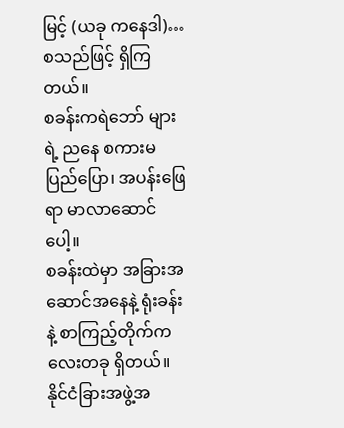မြင့် (ယခု ကနေဒါ)… စသည်ဖြင့် ရှိကြတယ်။
စခန်းကရဲဘော် များရဲ့ ညနေ စကားမပြည်ပြော၊ အပန်းဖြေရာ မာလာဆောင်ပေါ့။
စခန်းထဲမှာ အခြားအဆောင်အနေနဲ့ ရုံးခန်းနဲ့ စာကြည့်တိုက်ကလေးတခု ရှိတယ်။
နိုင်ငံခြားအဖွဲ့အ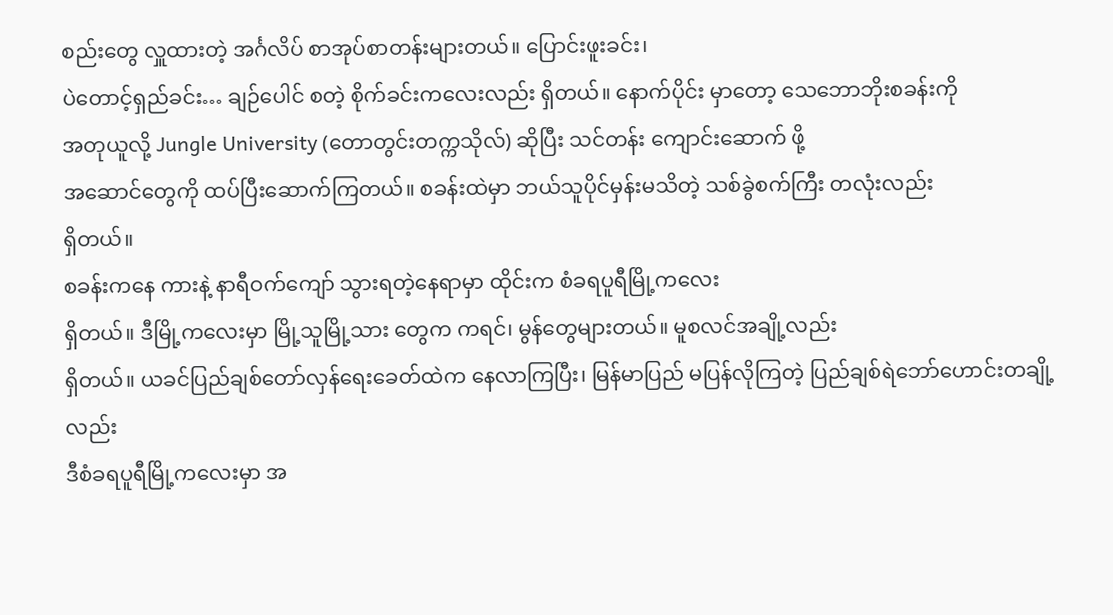စည်းတွေ လှူထားတဲ့ အင်္ဂလိပ် စာအုပ်စာတန်းများတယ်။ ပြောင်းဖူးခင်း၊
ပဲတောင့်ရှည်ခင်း… ချဉ်ပေါင် စတဲ့ စိုက်ခင်းကလေးလည်း ရှိတယ်။ နောက်ပိုင်း မှာတော့ သေဘောဘိုးစခန်းကို
အတုယူလို့ Jungle University (တောတွင်းတက္ကသိုလ်) ဆိုပြီး သင်တန်း ကျောင်းဆောက် ဖို့
အဆောင်တွေကို ထပ်ပြီးဆောက်ကြတယ်။ စခန်းထဲမှာ ဘယ်သူပိုင်မှန်းမသိတဲ့ သစ်ခွဲစက်ကြီး တလုံးလည်း
ရှိတယ်။
စခန်းကနေ ကားနဲ့ နာရီဝက်ကျော် သွားရတဲ့နေရာမှာ ထိုင်းက စံခရပူရီမြို့ကလေး
ရှိတယ်။ ဒီမြို့ကလေးမှာ မြို့သူမြို့သား တွေက ကရင်၊ မွန်တွေများတယ်။ မူစလင်အချို့လည်း
ရှိတယ်။ ယခင်ပြည်ချစ်တော်လှန်ရေးခေတ်ထဲက နေလာကြပြီး၊ မြန်မာပြည် မပြန်လိုကြတဲ့ ပြည်ချစ်ရဲဘော်ဟောင်းတချို့လည်း
ဒီစံခရပူရီမြို့ကလေးမှာ အ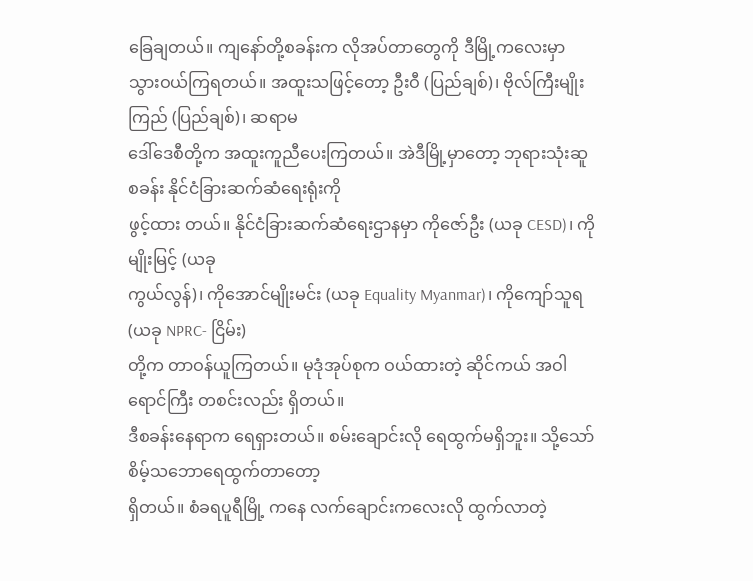ခြေချတယ်။ ကျနော်တို့စခန်းက လိုအပ်တာတွေကို ဒီမြို့ကလေးမှာ
သွားဝယ်ကြရတယ်။ အထူးသဖြင့်တော့ ဦးဝီ (ပြည်ချစ်)၊ ဗိုလ်ကြီးမျိုးကြည် (ပြည်ချစ်)၊ ဆရာမ
ဒေါ်ဒေစီတို့က အထူးကူညီပေးကြတယ်။ အဲဒီမြို့မှာတော့ ဘုရားသုံးဆူစခန်း နိုင်ငံခြားဆက်ဆံရေးရုံးကို
ဖွင့်ထား တယ်။ နိုင်ငံခြားဆက်ဆံရေးဌာနမှာ ကိုဇော်ဦး (ယခု CESD)၊ ကိုမျိုးမြင့် (ယခု
ကွယ်လွန်)၊ ကိုအောင်မျိုးမင်း (ယခု Equality Myanmar)၊ ကိုကျော်သူရ (ယခု NPRC- ငြိမ်း)
တို့က တာဝန်ယူကြတယ်။ မုဒုံအုပ်စုက ဝယ်ထားတဲ့ ဆိုင်ကယ် အဝါရောင်ကြီး တစင်းလည်း ရှိတယ်။
ဒီစခန်းနေရာက ရေရှားတယ်။ စမ်းချောင်းလို ရေထွက်မရှိဘူး။ သို့သော် စိမ့်သဘောရေထွက်တာတော့
ရှိတယ်။ စံခရပူရီမြို့ ကနေ လက်ချောင်းကလေးလို ထွက်လာတဲ့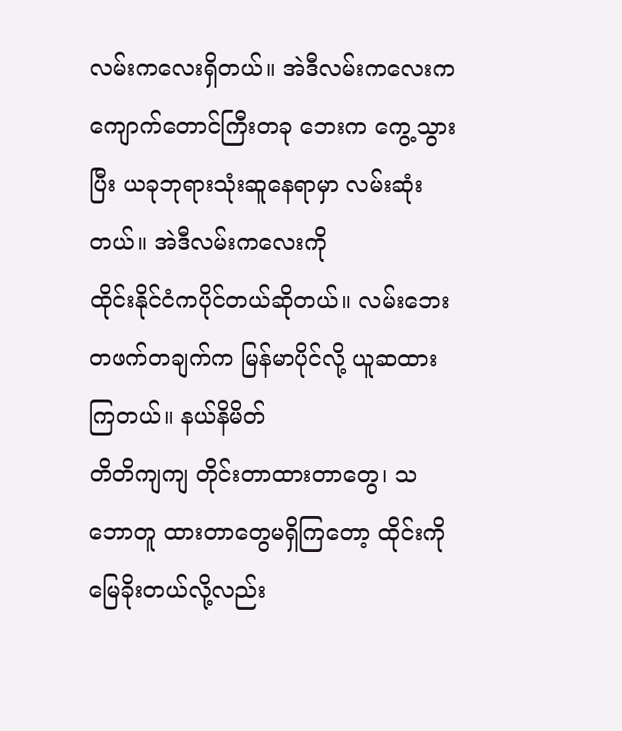လမ်းကလေးရှိတယ်။ အဲဒီလမ်းကလေးက
ကျောက်တောင်ကြီးတခု ဘေးက ကွေ့သွားပြီး ယခုဘုရားသုံးဆူနေရာမှာ လမ်းဆုံးတယ်။ အဲဒီလမ်းကလေးကို
ထိုင်းနိုင်ငံကပိုင်တယ်ဆိုတယ်။ လမ်းဘေး တဖက်တချက်က မြန်မာပိုင်လို့ ယူဆထားကြတယ်။ နယ်နိမိတ်
တိတိကျကျ တိုင်းတာထားတာတွေ၊ သဘောတူ ထားတာတွေမရှိကြတော့ ထိုင်းကို မြေခိုးတယ်လို့လည်း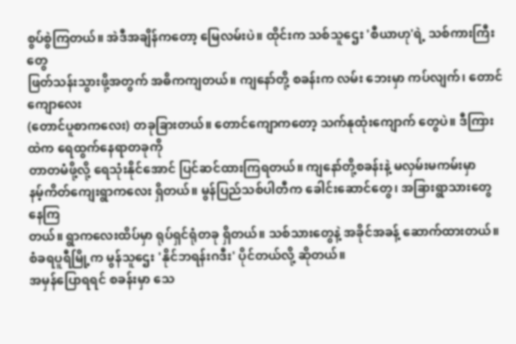စွပ်စွဲကြတယ်။ အဲဒီအချိန်ကတော့ မြေလမ်းပဲ။ ထိုင်းက သစ်သူဌေး 'စီယာဟု'ရဲ့ သစ်ကားကြီးတွေ
ဖြတ်သန်းသွားဖို့အတွက် အဓိကကျတယ်။ ကျနော်တို့ စခန်းက လမ်း ဘေးမှာ ကပ်လျက်၊ တောင်ကျောလေး
(တောင်ပူစာကလေး) တခုခြားတယ်။ တောင်ကျောကတော့ သက်နုထုံးကျောက် တွေပဲ။ ဒီကြားထဲက ရေထွက်နေရာတခုကို
တာတမံဖို့လို့ ရေသုံးနိုင်အောင် ပြင်ဆင်ထားကြရတယ်။ ကျနော်တို့စခန်းနဲ့ မလှမ်းမကမ်းမှာ
နမ့်ကိတ်ကျေးရွာကလေး ရှိတယ်။ မွန်ပြည်သစ်ပါတီက ခေါင်းဆောင်တွေ၊ အခြားရွာသားတွေ နေကြ
တယ်။ ရွာကလေးထိပ်မှာ ရုပ်ရှင်ရုံတခု ရှိတယ်။ သစ်သားတွေနဲ့ အခိုင်အခန့် ဆောက်ထားတယ်။
စံခရပူရီမြို့က မွန်သူဌေး 'နိုင်ဘရန်းဂဒီး' ပိုင်တယ်လို့ ဆိုတယ်။
အမှန်ပြောရရင် စခန်းမှာ သေ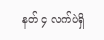နတ် ၄ လက်ပဲရှိ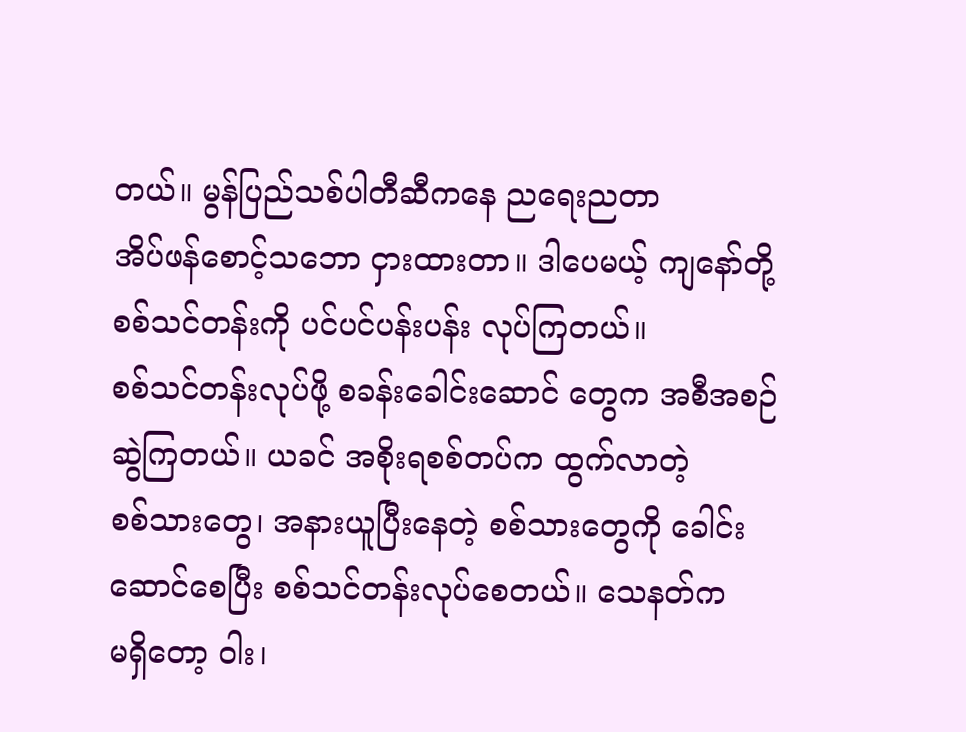တယ်။ မွန်ပြည်သစ်ပါတီဆီကနေ ညရေးညတာ
အိပ်ဖန်စောင့်သဘော ငှားထားတာ။ ဒါပေမယ့် ကျနော်တို့ စစ်သင်တန်းကို ပင်ပင်ပန်းပန်း လုပ်ကြတယ်။
စစ်သင်တန်းလုပ်ဖို့ စခန်းခေါင်းဆောင် တွေက အစီအစဉ်ဆွဲကြတယ်။ ယခင် အစိုးရစစ်တပ်က ထွက်လာတဲ့
စစ်သားတွေ၊ အနားယူပြီးနေတဲ့ စစ်သားတွေကို ခေါင်းဆောင်စေပြီး စစ်သင်တန်းလုပ်စေတယ်။ သေနတ်က
မရှိတော့ ဝါး၊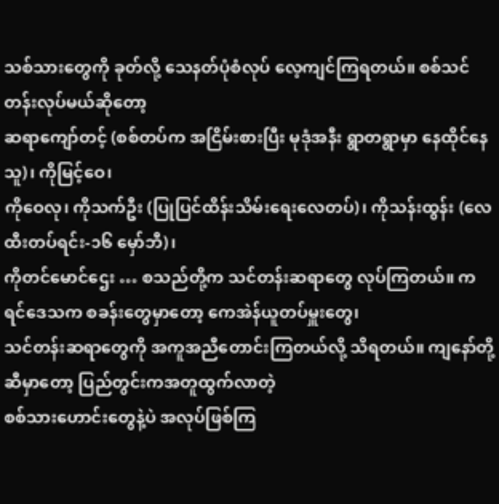သစ်သားတွေကို ခုတ်လို့ သေနတ်ပုံစံလုပ် လေ့ကျင်ကြရတယ်။ စစ်သင်တန်းလုပ်မယ်ဆိုတော့
ဆရာကျော်တင့် (စစ်တပ်က အငြိမ်းစားပြီး မုဒုံအနီး ရွာတရွာမှာ နေထိုင်နေသူ)၊ ကိုမြင့်ဝေ၊
ကိုဝေလု၊ ကိုသက်ဦး (ပြုပြင်ထိန်းသိမ်းရေးလေတပ်)၊ ကိုသန်းထွန်း (လေထီးတပ်ရင်း-၁၆ မှော်ဘီ)၊
ကိုတင်မောင်ဌေး … စသည်တို့က သင်တန်းဆရာတွေ လုပ်ကြတယ်။ ကရင်ဒေသက စခန်းတွေမှာတော့ ကေအဲန်ယူတပ်မှူးတွေ၊
သင်တန်းဆရာတွေကို အကူအညီတောင်းကြတယ်လို့ သိရတယ်။ ကျနော်တို့ဆီမှာတော့ ပြည်တွင်းကအတူထွက်လာတဲ့
စစ်သားဟောင်းတွေနဲ့ပဲ အလုပ်ဖြစ်ကြ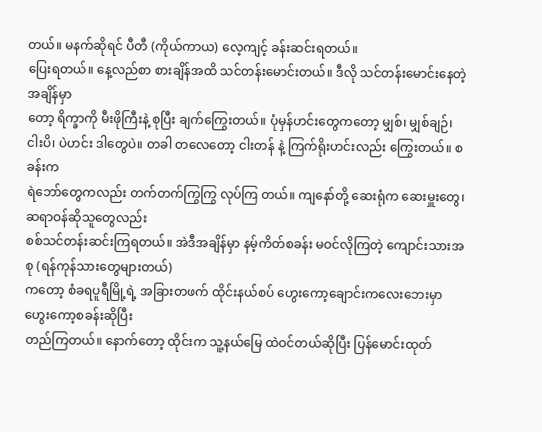တယ်။ မနက်ဆိုရင် ပီတီ (ကိုယ်ကာယ) လေ့ကျင့် ခန်းဆင်းရတယ်။
ပြေးရတယ်။ နေ့လည်စာ စားချိန်အထိ သင်တန်းမောင်းတယ်။ ဒီလို သင်တန်းမောင်းနေတဲ့အချိန်မှာ
တော့ ရိက္ခာကို မီးဖိုကြီးနဲ့ စုပြီး ချက်ကြွေးတယ်။ ပုံမှန်ဟင်းတွေကတော့ မျှစ်၊ မျှစ်ချဉ်၊
ငါးပိ၊ ပဲဟင်း ဒါတွေပဲ။ တခါ တလေတော့ ငါးတန် နဲ့ ကြက်ရိုးဟင်းလည်း ကြွေးတယ်။ စခန်းက
ရဲဘော်တွေကလည်း တက်တက်ကြွကြွ လုပ်ကြ တယ်။ ကျနော်တို့ ဆေးရုံက ဆေးမှူးတွေ၊ ဆရာဝန်ဆိုသူတွေလည်း
စစ်သင်တန်းဆင်းကြရတယ်။ အဲဒီအချိန်မှာ နမ့်ကိတ်စခန်း မဝင်လိုကြတဲ့ ကျောင်းသားအစု (ရန်ကုန်သားတွေများတယ်)
ကတော့ စံခရပူရီမြို့ရဲ့ အခြားတဖက် ထိုင်းနယ်စပ် ဟွေးကော့ချောင်းကလေးဘေးမှာ ဟွေးကော့စခန်းဆိုပြီး
တည်ကြတယ်။ နောက်တော့ ထိုင်းက သူ့နယ်မြေ ထဲဝင်တယ်ဆိုပြီး ပြန်မောင်းထုတ်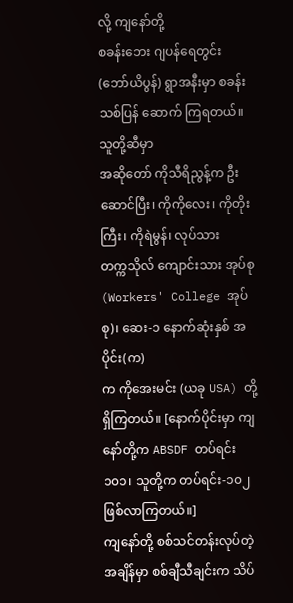လို့ ကျနော်တို့
စခန်းဘေး ဂျပန်ရေတွင်း (ဘော်ယိပွန်) ရွာအနီးမှာ စခန်းသစ်ပြန် ဆောက် ကြရတယ်။ သူတို့ဆီမှာ
အဆိုတော် ကိုသီရိညွန့်က ဦးဆောင်ပြီး၊ ကိုကိုလေး၊ ကိုတိုးကြီး၊ ကိုရဲမွန်၊ လုပ်သား
တက္ကသိုလ် ကျောင်းသား အုပ်စု (Workers' College အုပ်စု)၊ ဆေး-၁ နောက်ဆုံးနှစ် အပိုင်း(က)
က ကိုအေးမင်း (ယခု USA) တို့ ရှိကြတယ်။ [နောက်ပိုင်းမှာ ကျနော်တို့က ABSDF တပ်ရင်း
၁၀၁၊ သူတို့က တပ်ရင်း-၁၀၂ ဖြစ်လာကြတယ်။]
ကျနော်တို့ စစ်သင်တန်းလုပ်တဲ့အချိန်မှာ စစ်ချီသီချင်းက သိပ်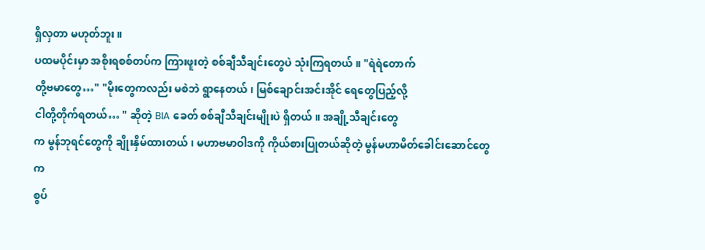ရှိလှတာ မဟုတ်ဘူး။
ပထမပိုင်းမှာ အစိုးရစစ်တပ်က ကြားဖူးတဲ့ စစ်ချီသီချင်းတွေပဲ သုံးကြရတယ်။ "ရဲရဲတောက်
တို့ဗမာတွေ…" "မိုးတွေကလည်း မစဲဘဲ ရွာနေတယ်၊ မြစ်ချောင်းအင်းအိုင် ရေတွေပြည့်လို့
ငါတို့တိုက်ရတယ်… " ဆိုတဲ့ BIA ခေတ် စစ်ချီသီချင်းမျိုးပဲ ရှိတယ်။ အချို့သီချင်းတွေ
က မွန်ဘုရင်တွေကို ချိုးနှိမ်ထားတယ်၊ မဟာဗမာဝါဒကို ကိုယ်စားပြုတယ်ဆိုတဲ့ မွန်မဟာမိတ်ခေါင်းဆောင်တွေက
စွပ်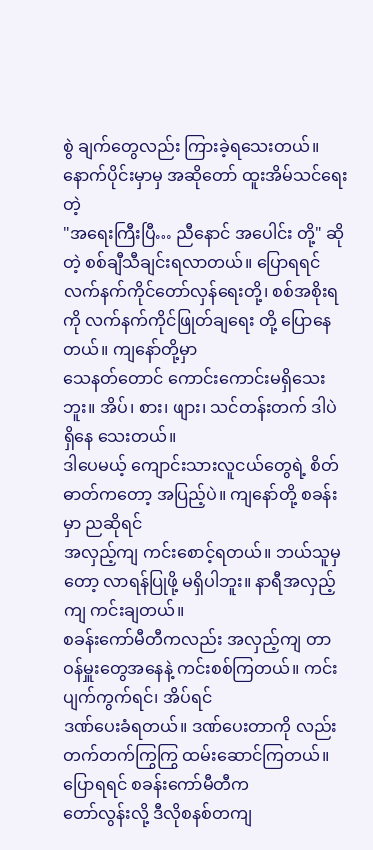စွဲ ချက်တွေလည်း ကြားခဲ့ရသေးတယ်။ နောက်ပိုင်းမှာမှ အဆိုတော် ထူးအိမ်သင်ရေးတဲ့
"အရေးကြီးပြီ… ညီနောင် အပေါင်း တို့" ဆိုတဲ့ စစ်ချီသီချင်းရလာတယ်။ ပြောရရင်
လက်နက်ကိုင်တော်လှန်ရေးတို့၊ စစ်အစိုးရကို လက်နက်ကိုင်ဖြုတ်ချရေး တို့ ပြောနေတယ်။ ကျနော်တို့မှာ
သေနတ်တောင် ကောင်းကောင်းမရှိသေးဘူး။ အိပ်၊ စား၊ ဖျား၊ သင်တန်းတက် ဒါပဲ ရှိနေ သေးတယ်။
ဒါပေမယ့် ကျောင်းသားလူငယ်တွေရဲ့ စိတ်ဓာတ်ကတော့ အပြည့်ပဲ။ ကျနော်တို့ စခန်းမှာ ညဆိုရင်
အလှည့်ကျ ကင်းစောင့်ရတယ်။ ဘယ်သူမှတော့ လာရန်ပြုဖို့ မရှိပါဘူး။ နာရီအလှည့်ကျ ကင်းချတယ်။
စခန်းကော်မီတီကလည်း အလှည့်ကျ တာဝန်မှူးတွေအနေနဲ့ ကင်းစစ်ကြတယ်။ ကင်းပျက်ကွက်ရင်၊ အိပ်ရင်
ဒဏ်ပေးခံရတယ်။ ဒဏ်ပေးတာကို လည်း တက်တက်ကြွကြွ ထမ်းဆောင်ကြတယ်။ ပြောရရင် စခန်းကော်မီတီက
တော်လွန်းလို့ ဒီလိုစနစ်တကျ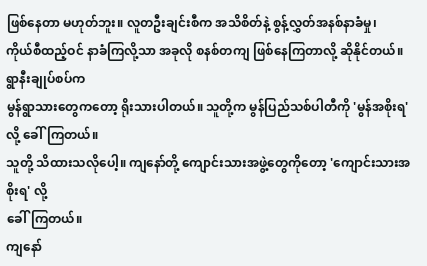ဖြစ်နေတာ မဟုတ်ဘူး။ လူတဦးချင်းစီက အသိစိတ်နဲ့ စွန့်လွှတ်အနစ်နာခံမှု၊
ကိုယ်စီထည့်ဝင် နာခံကြလို့သာ အခုလို စနစ်တကျ ဖြစ်နေကြတာလို့ ဆိုနိုင်တယ်။ ရွာနီးချုပ်စပ်က
မွန်ရွာသားတွေကတော့ ရိုးသားပါတယ်။ သူတို့က မွန်ပြည်သစ်ပါတီကို 'မွန်အစိုးရ'လို့ ခေါ်ကြတယ်။
သူတို့ သိထားသလိုပေါ့။ ကျနော်တို့ ကျောင်းသားအဖွဲ့တွေကိုတော့ 'ကျောင်းသားအစိုးရ' လို့
ခေါ်ကြတယ်။
ကျနော်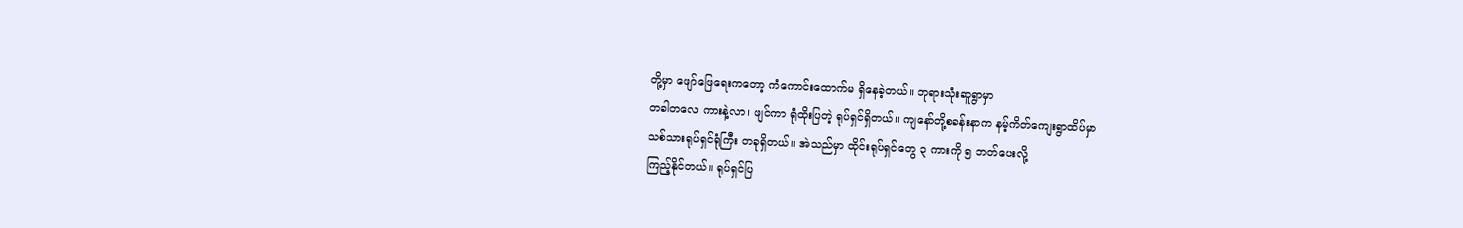တို့မှာ ဖျော်ဖြေရေးကတော့ ကံကောင်းထောက်မ ရှိနေခဲ့တယ်။ ဘုရားသုံးဆူရွာမှာ
တခါတလေ ကားနဲ့လာ၊ ဖျင်ကာ ရုံထိုးပြတဲ့ ရုပ်ရှင်ရှိတယ်။ ကျနော်တို့စခန်းနာက နမ့်ကိတ်ကျေးရွာထိပ်မှာ
သစ်သားရုပ်ရှင်ရုံကြီး တခုရှိတယ်။ အဲသည်မှာ ထိုင်းရုပ်ရှင်တွေ ၃ ကားကို ၅ ဘတ်ပေးလို့
ကြည့်နိုင်တယ်။ ရုပ်ရှင်ပြ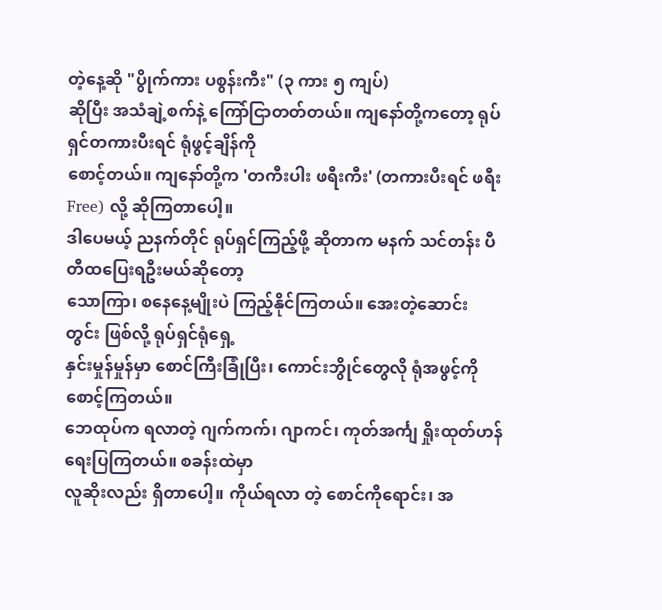တဲ့နေ့ဆို "ပွိုက်ကား ပစွန်းကီး" (၃ ကား ၅ ကျပ်)
ဆိုပြီး အသံချဲ့စက်နဲ့ ကြော်ငြာတတ်တယ်။ ကျနော်တို့ကတော့ ရုပ်ရှင်တကားပီးရင် ရုံဖွင့်ချိန်ကို
စောင့်တယ်။ ကျနော်တို့က 'တကီးပါး ဖရီးကီး' (တကားပီးရင် ဖရီး Free) လို့ ဆိုကြတာပေါ့။
ဒါပေမယ့် ညနက်တိုင် ရုပ်ရှင်ကြည့်ဖို့ ဆိုတာက မနက် သင်တန်း ပီတီထပြေးရဦးမယ်ဆိုတော့
သောကြာ၊ စနေနေ့မျိုးပဲ ကြည့်နိုင်ကြတယ်။ အေးတဲ့ဆောင်း တွင်း ဖြစ်လို့ ရုပ်ရှင်ရုံရှေ့
နှင်းမှုန်မှုန်မှာ စောင်ကြီးခြုံပြီး၊ ကောင်းဘွိုင်တွေလို ရုံအဖွင့်ကို စောင့်ကြတယ်။
ဘေထုပ်က ရလာတဲ့ ဂျက်ကက်၊ ဂျာကင်၊ ကုတ်အင်္ကျ ရှိုးထုတ်ဟန်ရေးပြကြတယ်။ စခန်းထဲမှာ
လူဆိုးလည်း ရှိတာပေါ့။ ကိုယ်ရလာ တဲ့ စောင်ကိုရောင်း၊ အ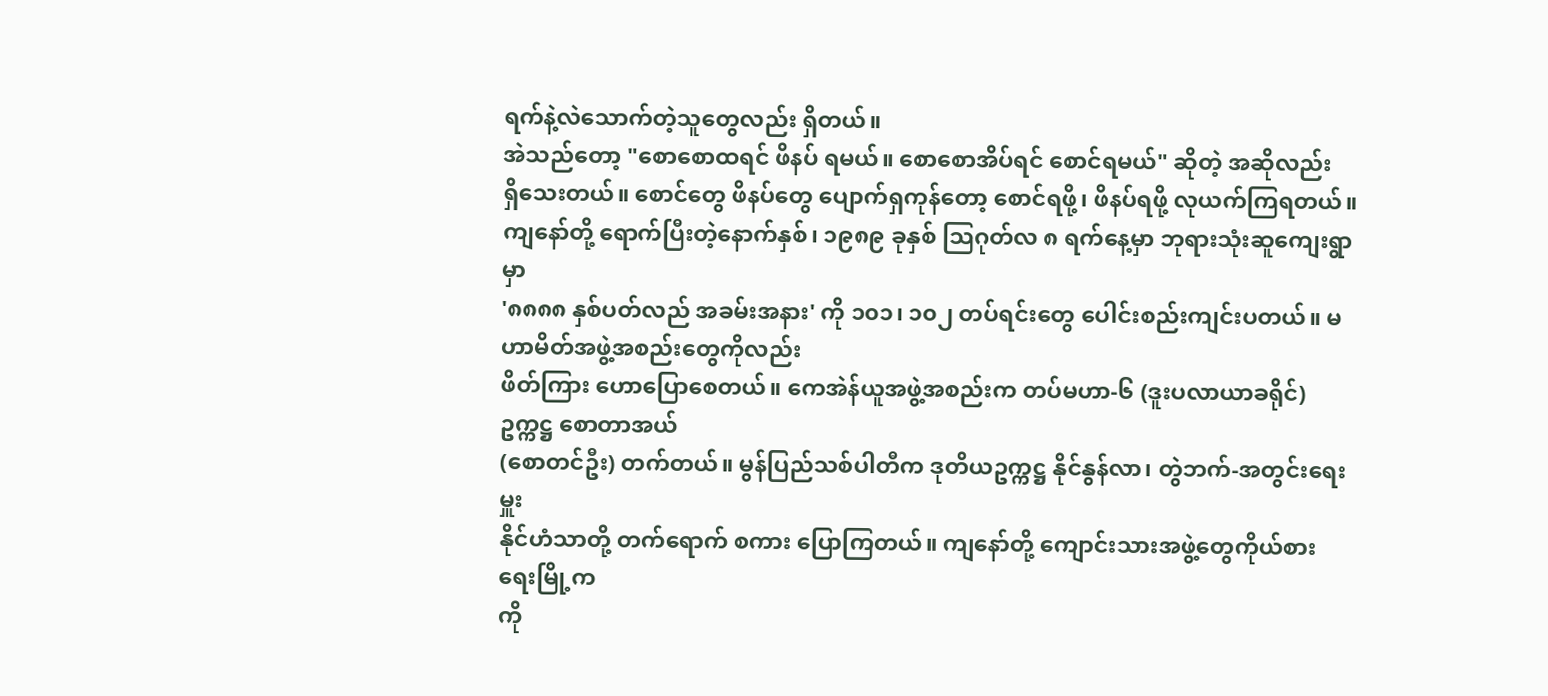ရက်နဲ့လဲသောက်တဲ့သူတွေလည်း ရှိတယ်။
အဲသည်တော့ "စောစောထရင် ဖိနပ် ရမယ်။ စောစောအိပ်ရင် စောင်ရမယ်" ဆိုတဲ့ အဆိုလည်း
ရှိသေးတယ်။ စောင်တွေ ဖိနပ်တွေ ပျောက်ရှကုန်တော့ စောင်ရဖို့၊ ဖိနပ်ရဖို့ လုယက်ကြရတယ်။
ကျနော်တို့ ရောက်ပြီးတဲ့နောက်နှစ်၊ ၁၉၈၉ ခုနှစ် သြဂုတ်လ ၈ ရက်နေ့မှာ ဘုရားသုံးဆူကျေးရွာမှာ
'၈၈၈၈ နှစ်ပတ်လည် အခမ်းအနား' ကို ၁၀၁၊ ၁၀၂ တပ်ရင်းတွေ ပေါင်းစည်းကျင်းပတယ်။ မဟာမိတ်အဖွဲ့အစည်းတွေကိုလည်း
ဖိတ်ကြား ဟောပြောစေတယ်။ ကေအဲန်ယူအဖွဲ့အစည်းက တပ်မဟာ-၆ (ဒူးပလာယာခရိုင်) ဥက္ကဋ္ဌ စောတာအယ်
(စောတင်ဦး) တက်တယ်။ မွန်ပြည်သစ်ပါတီက ဒုတိယဥက္ကဋ္ဌ နိုင်နွန်လာ၊ တွဲဘက်-အတွင်းရေးမှူး
နိုင်ဟံသာတို့ တက်ရောက် စကား ပြောကြတယ်။ ကျနော်တို့ ကျောင်းသားအဖွဲ့တွေကိုယ်စား ရေးမြို့က
ကို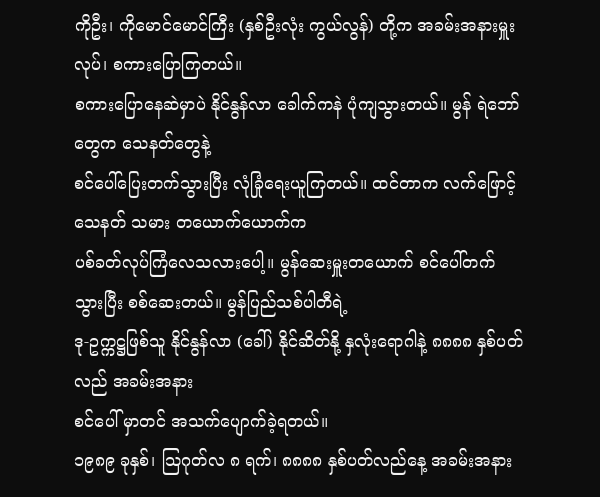ကိုဦး၊ ကိုမောင်မောင်ကြီး (နှစ်ဦးလုံး ကွယ်လွန်) တို့က အခမ်းအနားမှူးလုပ်၊ စကားပြောကြတယ်။
စကားပြောနေဆဲမှာပဲ နိုင်နွန်လာ ခေါက်ကနဲ ပုံကျသွားတယ်။ မွန် ရဲဘော်တွေက သေနတ်တွေနဲ့
စင်ပေါ်ပြေးတက်သွားပြီး လုံခြုံရေးယူကြတယ်။ ထင်တာက လက်ဖြောင့်သေနတ် သမား တယောက်ယောက်က
ပစ်ခတ်လုပ်ကြံလေသလားပေါ့။ မွန်ဆေးမှူးတယောက် စင်ပေါ်တက်သွားပြီး စစ်ဆေးတယ်။ မွန်ပြည်သစ်ပါတီရဲ့
ဒု-ဥက္ကဋ္ဌဖြစ်သူ နိုင်နွန်လာ (ခေါ်) နိုင်ဆိတ်နို့ နှလုံးရောဂါနဲ့ ၈၈၈၈ နှစ်ပတ်လည် အခမ်းအနား
စင်ပေါ် မှာတင် အသက်ပျောက်ခဲ့ရတယ်။
၁၉၈၉ ခုနှစ်၊ သြဂုတ်လ ၈ ရက်၊ ၈၈၈၈ နှစ်ပတ်လည်နေ့ အခမ်းအနား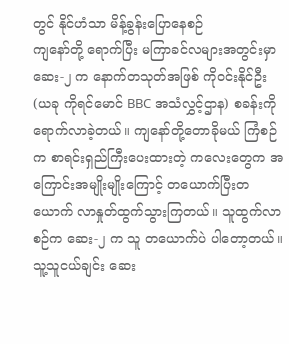တွင် နိုင်ဟံသာ မိန့်ခွန်းပြောနေစဉ်
ကျနော်တို့ ရောက်ပြီး မကြာခင်လများအတွင်းမှာ ဆေး-၂ က နောက်တသုတ်အဖြစ် ကိုဝင်းနိုင်ဦး (ယခု ကိုရင်မောင် BBC အသံလွှင့်ဌာန) စခန်းကို ရောက်လာခဲ့တယ်။ ကျနော်တို့တောခိုမယ် ကြံစဉ်က စာရင်းရှည်ကြီးပေးထားတဲ့ ကလေးတွေက အကြောင်းအမျိုးမျိုးကြောင့် တယောက်ပြီးတယောက် လာနှုတ်ထွက်သွားကြတယ်။ သူထွက်လာစဉ်က ဆေး-၂ က သူ တယောက်ပဲ ပါတော့တယ်။ သူ့သူငယ်ချင်း ဆေး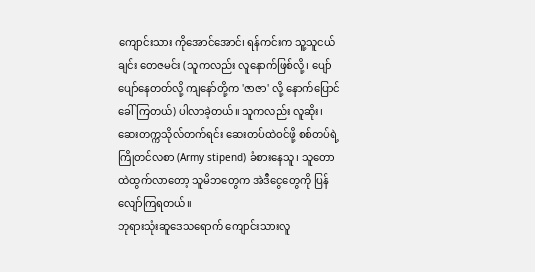ကျောင်းသား ကိုအောင်အောင်၊ ရန်ကင်းက သူ့သူငယ်ချင်း တေဇမင်း (သူကလည်း လူနောက်ဖြစ်လို့၊ ပျော်ပျော်နေတတ်လို့ ကျနော်တို့က 'ဇာဇာ' လို့ နောက်ပြောင်ခေါ်ကြတယ်) ပါလာခဲ့တယ်။ သူကလည်း လူဆိုး၊ ဆေးတက္ကသိုလ်တက်ရင်း ဆေးတပ်ထဲဝင်ဖို့ စစ်တပ်ရဲ့ ကြိုတင်လစာ (Army stipend) ခံစားနေသူ၊ သူတောထဲထွက်လာတော့ သူမိဘတွေက အဲဒီငွေတွေကို ပြန်လျော်ကြရတယ်။
ဘုရားသုံးဆူဒေသရောက် ကျောင်းသားလူ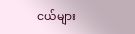ငယ်များ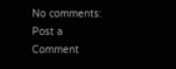No comments:
Post a Comment